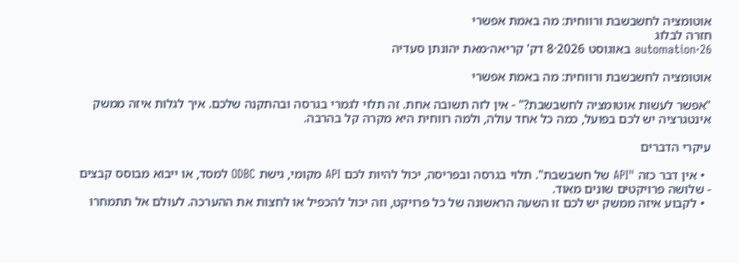אוטומציה לחשבשבת ורווחית: מה באמת אפשרי
חזרה לבלוג
automation·26 באוגוסט 2026·8 דק' קריאה·מאת יהונתן סעדיה

אוטומציה לחשבשבת ורווחית: מה באמת אפשרי

"אפשר לעשות אוטומציה לחשבשבת?" - אין לזה תשובה אחת. זה תלוי לגמרי בגרסה ובהתקנה שלכם. איך לגלות איזה ממשק אינטגרציה יש לכם בפועל, כמה כל אחד עולה, ולמה רווחית היא מקרה קל בהרבה.

עיקרי הדברים

  • אין דבר כזה "API של חשבשבת". תלוי בגרסה ובפריסה, יכול להיות לכם API מקומי, גישת ODBC למסד, או ייבוא מבוסס קבצים - שלושה פרויקטים שונים מאוד.
  • לקבוע איזה ממשק יש לכם זו השעה הראשונה של כל פרויקט, וזה יכול להכפיל או לחצות את ההערכה. לעולם אל תתמחרו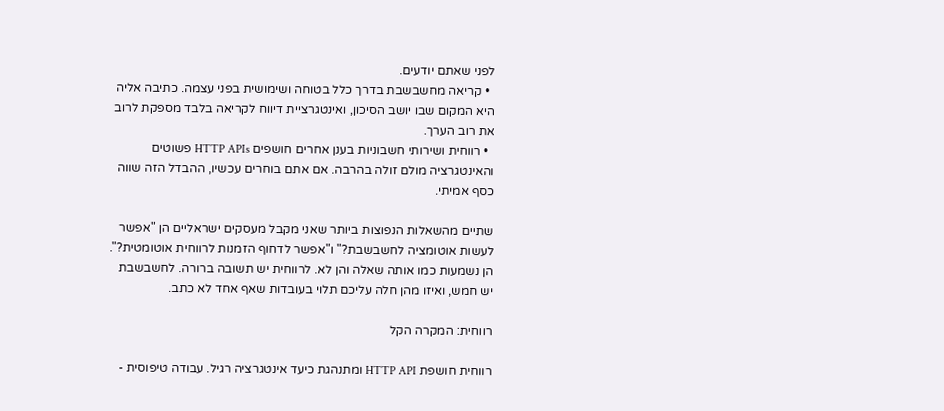לפני שאתם יודעים.
  • קריאה מחשבשבת בדרך כלל בטוחה ושימושית בפני עצמה. כתיבה אליה היא המקום שבו יושב הסיכון, ואינטגרציית דיווח לקריאה בלבד מספקת לרוב את רוב הערך.
  • רווחית ושירותי חשבוניות בענן אחרים חושפים HTTP APIs פשוטים והאינטגרציה מולם זולה בהרבה. אם אתם בוחרים עכשיו, ההבדל הזה שווה כסף אמיתי.

שתיים מהשאלות הנפוצות ביותר שאני מקבל מעסקים ישראליים הן "אפשר לעשות אוטומציה לחשבשבת?" ו"אפשר לדחוף הזמנות לרווחית אוטומטית?". הן נשמעות כמו אותה שאלה והן לא. לרווחית יש תשובה ברורה. לחשבשבת יש חמש, ואיזו מהן חלה עליכם תלוי בעובדות שאף אחד לא כתב.

רווחית: המקרה הקל

רווחית חושפת HTTP API ומתנהגת כיעד אינטגרציה רגיל. עבודה טיפוסית -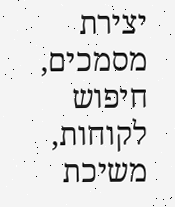יצירת מסמכים, חיפוש לקוחות, משיכת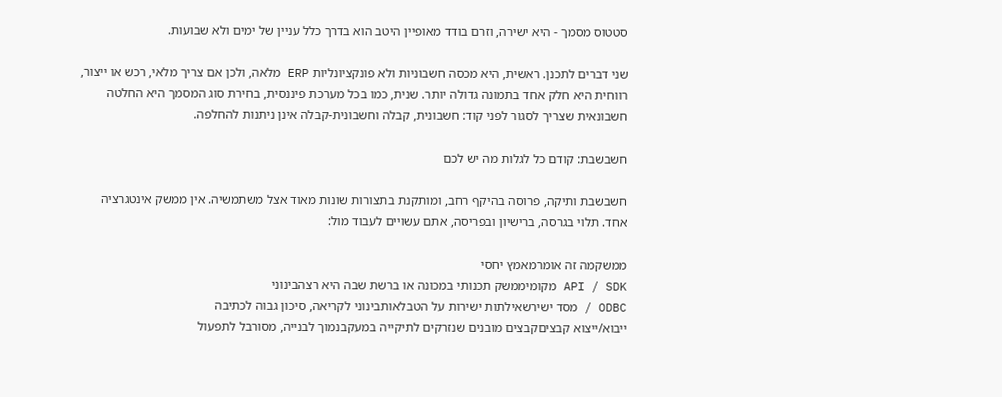סטטוס מסמך - היא ישירה, וזרם בודד מאופיין היטב הוא בדרך כלל עניין של ימים ולא שבועות.

שני דברים לתכנן. ראשית, היא מכסה חשבוניות ולא פונקציונליות ERP מלאה, ולכן אם צריך מלאי, רכש או ייצור, רווחית היא חלק אחד בתמונה גדולה יותר. שנית, כמו בכל מערכת פיננסית, בחירת סוג המסמך היא החלטה חשבונאית שצריך לסגור לפני קוד: חשבונית, קבלה וחשבונית-קבלה אינן ניתנות להחלפה.

חשבשבת: קודם כל לגלות מה יש לכם

חשבשבת ותיקה, פרוסה בהיקף רחב, ומותקנת בתצורות שונות מאוד אצל משתמשיה. אין ממשק אינטגרציה אחד. תלוי בגרסה, ברישיון ובפריסה, אתם עשויים לעבוד מול:

ממשקמה זה אומרמאמץ יחסי
API / SDK מקומיממשק תכנותי במכונה או ברשת שבה היא רצהבינוני
ODBC / מסד ישירשאילתות ישירות על הטבלאותבינוני לקריאה, סיכון גבוה לכתיבה
ייבוא/ייצוא קבציםקבצים מובנים שנזרקים לתיקייה במעקבנמוך לבנייה, מסורבל לתפעול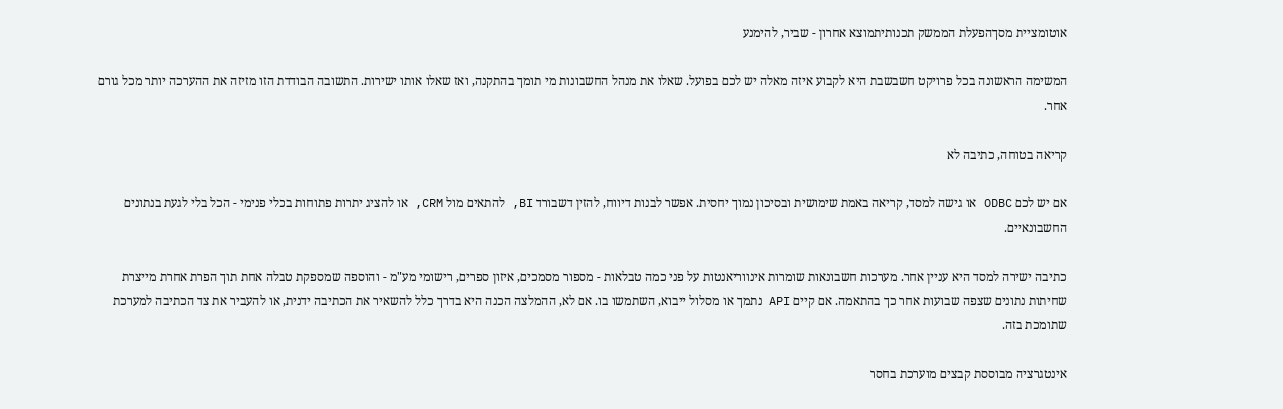אוטומציית מסךהפעלת הממשק תכנותיתמוצא אחרון - שביר, להימנע

המשימה הראשונה בכל פרויקט חשבשבת היא לקבוע איזה מאלה יש לכם בפועל. שאלו את מנהל החשבונות מי תומך בהתקנה, ואז שאלו אותו ישירות. התשובה הבודדת הזו מזיזה את ההערכה יותר מכל גורם אחר.

קריאה בטוחה, כתיבה לא

אם יש לכם ODBC או גישה למסד, קריאה באמת שימושית ובסיכון נמוך יחסית. אפשר לבנות דיווח, להזין דשבורד BI, להתאים מול CRM, או להציג יתרות פתוחות בכלי פנימי - הכל בלי לגעת בנתונים החשבונאיים.

כתיבה ישירה למסד היא עניין אחר. מערכות חשבונאות שומרות אינווריאנטות על פני כמה טבלאות - מספור מסמכים, איזון ספרים, רישומי מע"מ - והוספה שמספקת טבלה אחת תוך הפרת אחרת מייצרת שחיתות נתונים שצפה שבועות אחר כך בהתאמה. אם קיים API נתמך או מסלול ייבוא, השתמשו בו. אם לא, ההמלצה הכנה היא בדרך כלל להשאיר את הכתיבה ידנית, או להעביר את צד הכתיבה למערכת שתומכת בזה.

אינטגרציה מבוססת קבצים מוערכת בחסר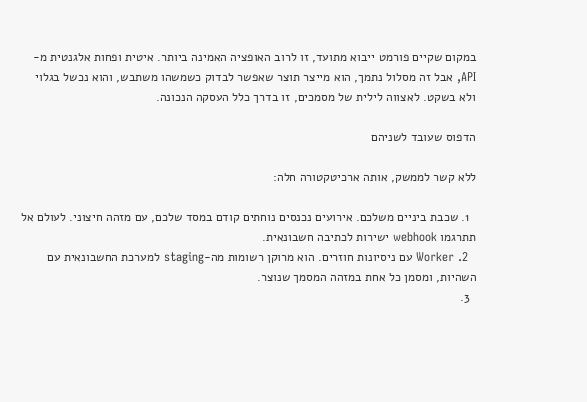במקום שקיים פורמט ייבוא מתועד, זו לרוב האופציה האמינה ביותר. איטית ופחות אלגנטית מ-API, אבל זה מסלול נתמך, הוא מייצר תוצר שאפשר לבדוק כשמשהו משתבש, והוא נכשל בגלוי ולא בשקט. לאצווה לילית של מסמכים, זו בדרך כלל העסקה הנכונה.

הדפוס שעובד לשניהם

ללא קשר לממשק, אותה ארכיטקטורה חלה:

  1. שכבת ביניים משלכם. אירועים נכנסים נוחתים קודם במסד שלכם, עם מזהה חיצוני. לעולם אל תתרגמו webhook ישירות לכתיבה חשבונאית.
  2. Worker עם ניסיונות חוזרים. הוא מרוקן רשומות מה-staging למערכת החשבונאית עם השהיות, ומסמן כל אחת במזהה המסמך שנוצר.
  3.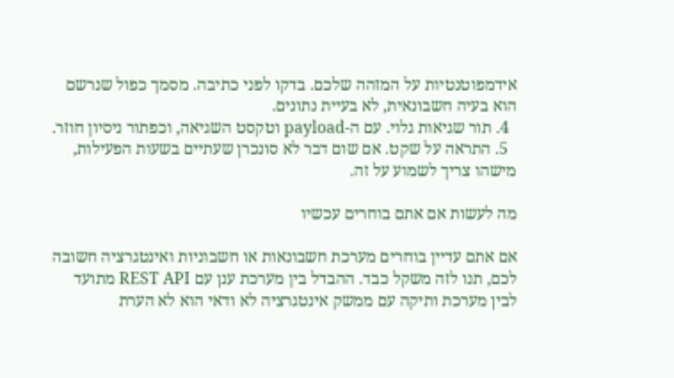אידמפוטנטיות על המזהה שלכם. בדקו לפני כתיבה. מסמך כפול שנרשם הוא בעיה חשבונאית, לא בעיית נתונים.
  4. תור שגיאות גלוי. עם ה-payload וטקסט השגיאה, וכפתור ניסיון חוזר.
  5. התראה על שקט. אם שום דבר לא סונכרן שעתיים בשעות הפעילות, מישהו צריך לשמוע על זה.

מה לעשות אם אתם בוחרים עכשיו

אם אתם עדיין בוחרים מערכת חשבונאות או חשבוניות ואינטגרציה חשובה לכם, תנו לזה משקל כבד. ההבדל בין מערכת ענן עם REST API מתועד לבין מערכת ותיקה עם ממשק אינטגרציה לא ודאי הוא לא הערת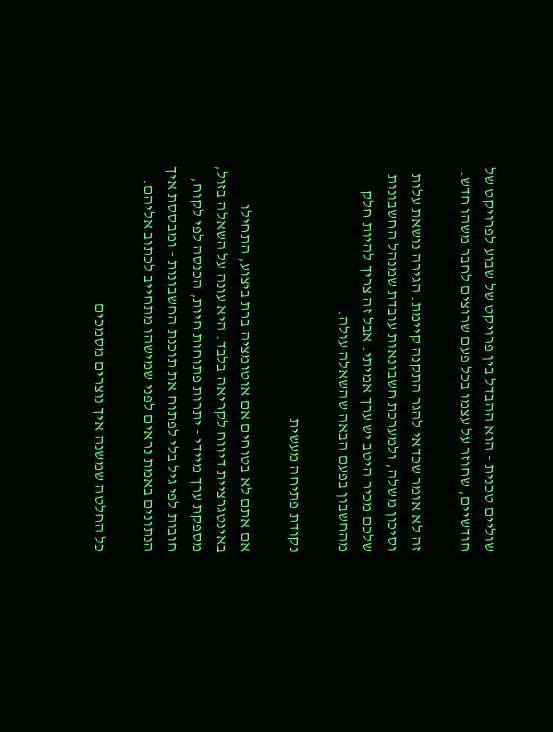שוליים טכנית - הוא ההבדל בין פרויקט של שבוע לפרויקט של חודשיים, שחוזר על עצמו בכל פעם שרוצים לחבר משהו חדש.

זה לא אומר שכדאי להגר התקנה קיימת. הגירה נושאת עלות וסיכון משלה, ולמערכת חשבונאות עובדת שמנהל החשבונות שלכם מכיר היטב יש ערך אמיתי. אבל זה צריך להיות חלק מהחשבון בפעם הבאה שהשאלה עולה.

נקודת פתיחה מעשית

אם אתם לא בטוחים אם אוטומציה ברת ביצוע, התחילו באינטגרציית דיווח לקריאה בלבד. היא עונה על השאלה בזול, מספקת ערך מיידי - יתרות פתוחות חיות, הכנסה לפי לקוח, חובות לפי גיל בלי לפתוח את תוכנת החשבונות - ומבססת איך הנתונים באמת נראים לפני שמישהו מתחייב לכתוב אליהם.

כל החלטה שמשנה איך נוצרים מסמכים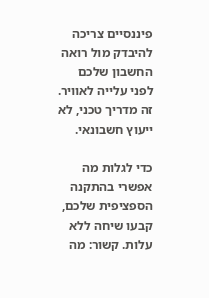פיננסיים צריכה להיבדק מול רואה החשבון שלכם לפני עלייה לאוויר. זה מדריך טכני, לא ייעוץ חשבונאי.

כדי לגלות מה אפשרי בהתקנה הספציפית שלכם, קבעו שיחה ללא עלות. קשור: מה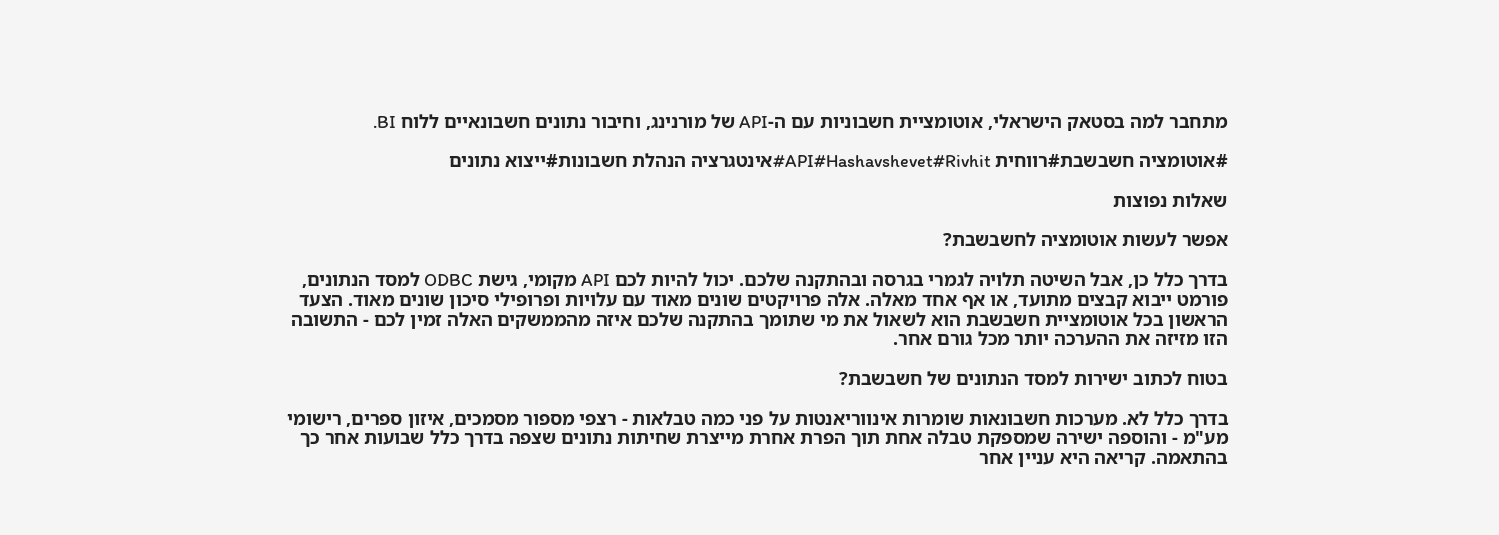מתחבר למה בסטאק הישראלי, אוטומציית חשבוניות עם ה-API של מורנינג, וחיבור נתונים חשבונאיים ללוח BI.

#אוטומציה חשבשבת#רווחית API#Hashavshevet#Rivhit#אינטגרציה הנהלת חשבונות#ייצוא נתונים

שאלות נפוצות

אפשר לעשות אוטומציה לחשבשבת?

בדרך כלל כן, אבל השיטה תלויה לגמרי בגרסה ובהתקנה שלכם. יכול להיות לכם API מקומי, גישת ODBC למסד הנתונים, פורמט ייבוא קבצים מתועד, או אף אחד מאלה. אלה פרויקטים שונים מאוד עם עלויות ופרופילי סיכון שונים מאוד. הצעד הראשון בכל אוטומציית חשבשבת הוא לשאול את מי שתומך בהתקנה שלכם איזה מהממשקים האלה זמין לכם - התשובה הזו מזיזה את ההערכה יותר מכל גורם אחר.

בטוח לכתוב ישירות למסד הנתונים של חשבשבת?

בדרך כלל לא. מערכות חשבונאות שומרות אינווריאנטות על פני כמה טבלאות - רצפי מספור מסמכים, איזון ספרים, רישומי מע"מ - והוספה ישירה שמספקת טבלה אחת תוך הפרת אחרת מייצרת שחיתות נתונים שצפה בדרך כלל שבועות אחר כך בהתאמה. קריאה היא עניין אחר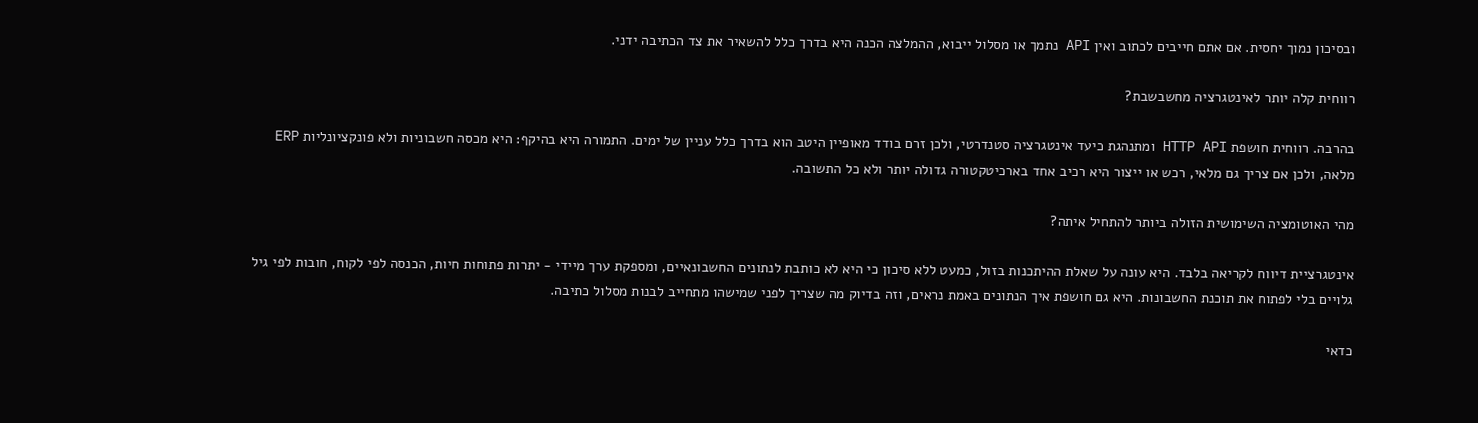ובסיכון נמוך יחסית. אם אתם חייבים לכתוב ואין API נתמך או מסלול ייבוא, ההמלצה הכנה היא בדרך כלל להשאיר את צד הכתיבה ידני.

רווחית קלה יותר לאינטגרציה מחשבשבת?

בהרבה. רווחית חושפת HTTP API ומתנהגת כיעד אינטגרציה סטנדרטי, ולכן זרם בודד מאופיין היטב הוא בדרך כלל עניין של ימים. התמורה היא בהיקף: היא מכסה חשבוניות ולא פונקציונליות ERP מלאה, ולכן אם צריך גם מלאי, רכש או ייצור היא רכיב אחד בארכיטקטורה גדולה יותר ולא כל התשובה.

מהי האוטומציה השימושית הזולה ביותר להתחיל איתה?

אינטגרציית דיווח לקריאה בלבד. היא עונה על שאלת ההיתכנות בזול, כמעט ללא סיכון כי היא לא כותבת לנתונים החשבונאיים, ומספקת ערך מיידי - יתרות פתוחות חיות, הכנסה לפי לקוח, חובות לפי גיל גלויים בלי לפתוח את תוכנת החשבונות. היא גם חושפת איך הנתונים באמת נראים, וזה בדיוק מה שצריך לפני שמישהו מתחייב לבנות מסלול כתיבה.

כדאי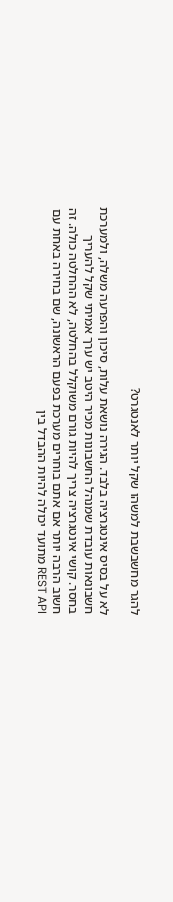להגר מחשבשבת למשהו שקל יותר לאנטגרט?

לא על בסיס אינטגרציה בלבד. הגירה נושאת עלות, סיכון והפרעה משלה, ולמערכת חשבונאות עובדת שמנהל החשבונות מכיר היטב יש ערך אמיתי שקל להעריך בחסר. קושי אינטגרציה צריך להיות גורם משוקלל בהחלטה, לא ההחלטה כולה. זה חשוב הרבה יותר אם אתם בוחרים מערכת בפעם הראשונה, שם בחירה באחת עם REST API מתועד יכולה להיות ההבדל בין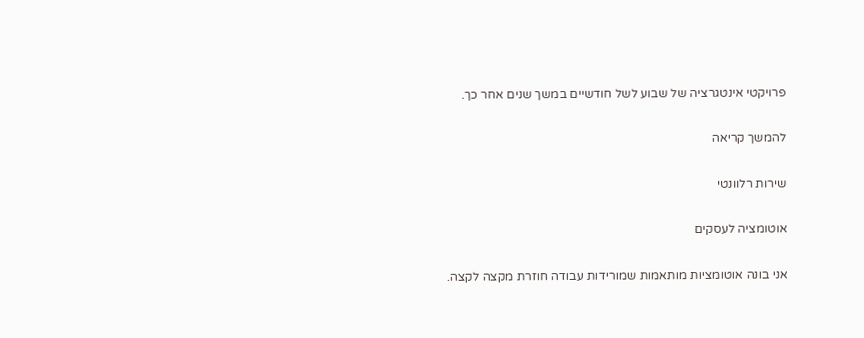פרויקטי אינטגרציה של שבוע לשל חודשיים במשך שנים אחר כך.

להמשך קריאה

שירות רלוונטי

אוטומציה לעסקים

אני בונה אוטומציות מותאמות שמורידות עבודה חוזרת מקצה לקצה.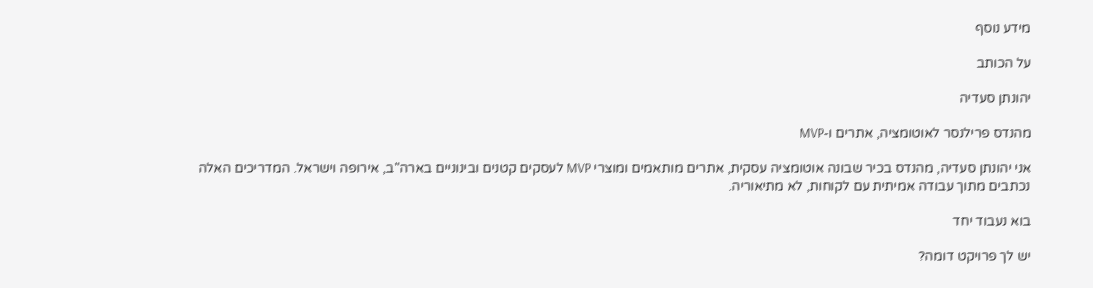מידע נוסף

על הכותב

יהונתן סעדיה

מהנדס פרילנסר לאוטומציה, אתרים ו-MVP

אני יהונתן סעדיה, מהנדס בכיר שבונה אוטומציה עסקית, אתרים מותאמים ומוצרי MVP לעסקים קטנים ובינוניים בארה"ב, אירופה וישראל. המדריכים האלה נכתבים מתוך עבודה אמיתית עם לקוחות, לא מתיאוריה.

בוא נעבוד יחד

יש לך פרויקט דומה?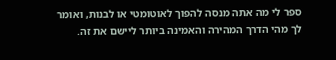ספר לי מה אתה מנסה להפוך לאוטומטי או לבנות, ואומר לך מהי הדרך המהירה והאמינה ביותר ליישם את זה.